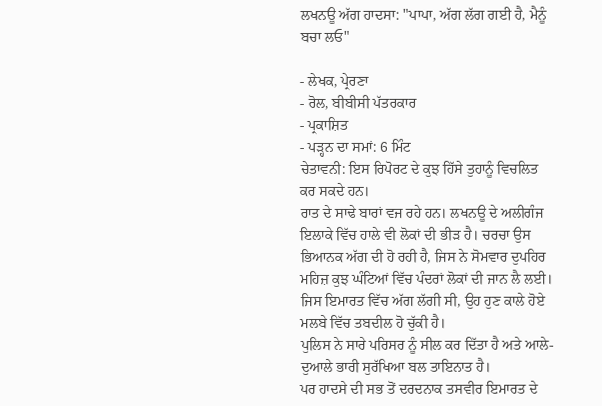ਲਖਨਊ ਅੱਗ ਹਾਦਸਾ: "ਪਾਪਾ, ਅੱਗ ਲੱਗ ਗਈ ਹੈ, ਮੈਨੂੰ ਬਚਾ ਲਓ"

- ਲੇਖਕ, ਪ੍ਰੇਰਣਾ
- ਰੋਲ, ਬੀਬੀਸੀ ਪੱਤਰਕਾਰ
- ਪ੍ਰਕਾਸ਼ਿਤ
- ਪੜ੍ਹਨ ਦਾ ਸਮਾਂ: 6 ਮਿੰਟ
ਚੇਤਾਵਨੀ: ਇਸ ਰਿਪੋਰਟ ਦੇ ਕੁਝ ਹਿੱਸੇ ਤੁਹਾਨੂੰ ਵਿਚਲਿਤ ਕਰ ਸਕਦੇ ਹਨ।
ਰਾਤ ਦੇ ਸਾਢੇ ਬਾਰਾਂ ਵਜ ਰਹੇ ਹਨ। ਲਖਨਊ ਦੇ ਅਲੀਗੰਜ ਇਲਾਕੇ ਵਿੱਚ ਹਾਲੇ ਵੀ ਲੋਕਾਂ ਦੀ ਭੀੜ ਹੈ। ਚਰਚਾ ਉਸ ਭਿਆਨਕ ਅੱਗ ਦੀ ਹੋ ਰਹੀ ਹੈ, ਜਿਸ ਨੇ ਸੋਮਵਾਰ ਦੁਪਹਿਰ ਮਹਿਜ਼ ਕੁਝ ਘੰਟਿਆਂ ਵਿੱਚ ਪੰਦਰਾਂ ਲੋਕਾਂ ਦੀ ਜਾਨ ਲੈ ਲਈ।
ਜਿਸ ਇਮਾਰਤ ਵਿੱਚ ਅੱਗ ਲੱਗੀ ਸੀ, ਉਹ ਹੁਣ ਕਾਲੇ ਹੋਏ ਮਲਬੇ ਵਿੱਚ ਤਬਦੀਲ ਹੋ ਚੁੱਕੀ ਹੈ।
ਪੁਲਿਸ ਨੇ ਸਾਰੇ ਪਰਿਸਰ ਨੂੰ ਸੀਲ ਕਰ ਦਿੱਤਾ ਹੈ ਅਤੇ ਆਲੇ-ਦੁਆਲੇ ਭਾਰੀ ਸੁਰੱਖਿਆ ਬਲ ਤਾਇਨਾਤ ਹੈ।
ਪਰ ਹਾਦਸੇ ਦੀ ਸਭ ਤੋਂ ਦਰਦਨਾਕ ਤਸਵੀਰ ਇਮਾਰਤ ਦੇ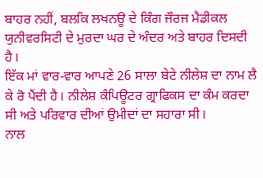ਬਾਹਰ ਨਹੀਂ, ਬਲਕਿ ਲਖਨਊ ਦੇ ਕਿੰਗ ਜੌਰਜ ਮੈਡੀਕਲ ਯੁਨੀਵਰਸਿਟੀ ਦੇ ਮੁਰਦਾ ਘਰ ਦੇ ਅੰਦਰ ਅਤੇ ਬਾਹਰ ਦਿਸਦੀ ਹੈ।
ਇੱਕ ਮਾਂ ਵਾਰ-ਵਾਰ ਆਪਣੇ 26 ਸਾਲਾ ਬੇਟੇ ਨੀਲੇਸ਼ ਦਾ ਨਾਮ ਲੈ ਕੇ ਰੋ ਪੈਂਦੀ ਹੈ। ਨੀਲੇਸ਼ ਕੰਪਿਊਟਰ ਗ੍ਰਾਫਿਕਸ ਦਾ ਕੰਮ ਕਰਦਾ ਸੀ ਅਤੇ ਪਰਿਵਾਰ ਦੀਆਂ ਉਮੀਦਾਂ ਦਾ ਸਹਾਰਾ ਸੀ।
ਨਾਲ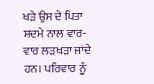ਖੜੇ ਉਸ ਦੇ ਪਿਤਾ ਸਦਮੇ ਨਾਲ ਵਾਰ-ਵਾਰ ਲੜਖੜਾ ਜਾਂਦੇ ਹਨ। ਪਰਿਵਾਰ ਨੂੰ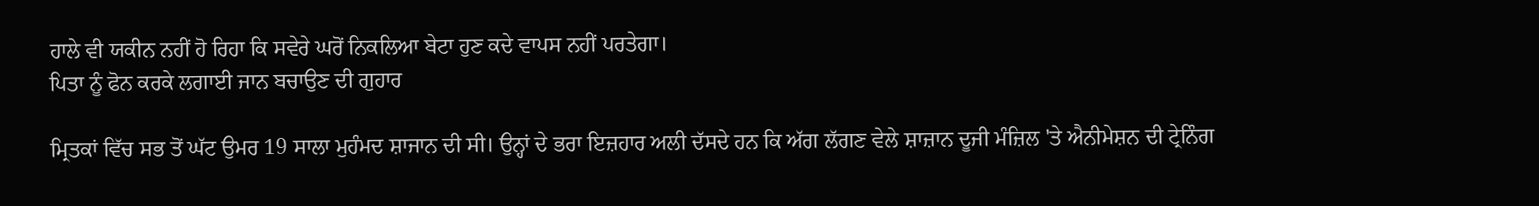ਹਾਲੇ ਵੀ ਯਕੀਨ ਨਹੀਂ ਹੋ ਰਿਹਾ ਕਿ ਸਵੇਰੇ ਘਰੋਂ ਨਿਕਲਿਆ ਬੇਟਾ ਹੁਣ ਕਦੇ ਵਾਪਸ ਨਹੀਂ ਪਰਤੇਗਾ।
ਪਿਤਾ ਨੂੰ ਫੋਨ ਕਰਕੇ ਲਗਾਈ ਜਾਨ ਬਚਾਉਣ ਦੀ ਗੁਹਾਰ

ਮ੍ਰਿਤਕਾਂ ਵਿੱਚ ਸਭ ਤੋਂ ਘੱਟ ਉਮਰ 19 ਸਾਲਾ ਮੁਹੰਮਦ ਸ਼ਾਜਾਨ ਦੀ ਸੀ। ਉਨ੍ਹਾਂ ਦੇ ਭਰਾ ਇਜ਼ਹਾਰ ਅਲੀ ਦੱਸਦੇ ਹਨ ਕਿ ਅੱਗ ਲੱਗਣ ਵੇਲੇ ਸ਼ਾਜ਼ਾਨ ਦੂਜੀ ਮੰਜ਼ਿਲ 'ਤੇ ਐਨੀਮੇਸ਼ਨ ਦੀ ਟ੍ਰੇਨਿੰਗ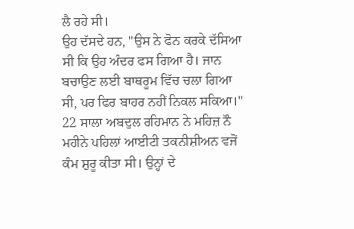ਲੈ ਰਹੇ ਸੀ।
ਉਹ ਦੱਸਦੇ ਹਨ, "ਉਸ ਨੇ ਫੋਨ ਕਰਕੇ ਦੱਸਿਆ ਸੀ ਕਿ ਉਹ ਅੰਦਰ ਫਸ ਗਿਆ ਹੈ। ਜਾਨ ਬਚਾਉਣ ਲਈ ਬਾਥਰੂਮ ਵਿੱਚ ਚਲਾ ਗਿਆ ਸੀ, ਪਰ ਫਿਰ ਬਾਹਰ ਨਹੀਂ ਨਿਕਲ ਸਕਿਆ।"
22 ਸਾਲਾ ਅਬਦੁਲ ਰਹਿਮਾਨ ਨੇ ਮਹਿਜ਼ ਨੌ ਮਹੀਨੇ ਪਹਿਲਾਂ ਆਈਟੀ ਤਕਨੀਸ਼ੀਅਨ ਵਜੋਂ ਕੰਮ ਸ਼ੁਰੂ ਕੀਤਾ ਸੀ। ਉਨ੍ਹਾਂ ਦੇ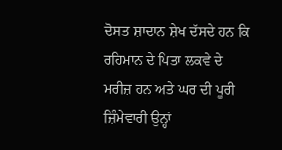ਦੋਸਤ ਸ਼ਾਦਾਨ ਸ਼ੇਖ ਦੱਸਦੇ ਹਨ ਕਿ ਰਹਿਮਾਨ ਦੇ ਪਿਤਾ ਲਕਵੇ ਦੇ ਮਰੀਜ਼ ਹਨ ਅਤੇ ਘਰ ਦੀ ਪੂਰੀ ਜ਼ਿੰਮੇਵਾਰੀ ਉਨ੍ਹਾਂ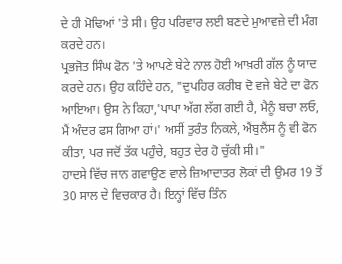ਦੇ ਹੀ ਮੋਢਿਆਂ 'ਤੇ ਸੀ। ਉਹ ਪਰਿਵਾਰ ਲਈ ਬਣਦੇ ਮੁਆਵਜ਼ੇ ਦੀ ਮੰਗ ਕਰਦੇ ਹਨ।
ਪ੍ਰਭਜੋਤ ਸਿੰਘ ਫੋਨ 'ਤੇ ਆਪਣੇ ਬੇਟੇ ਨਾਲ ਹੋਈ ਆਖ਼ਰੀ ਗੱਲ ਨੂੰ ਯਾਦ ਕਰਦੇ ਹਨ। ਉਹ ਕਹਿੰਦੇ ਹਨ, "ਦੁਪਹਿਰ ਕਰੀਬ ਦੋ ਵਜੇ ਬੇਟੇ ਦਾ ਫੋਨ ਆਇਆ। ਉਸ ਨੇ ਕਿਹਾ,'ਪਾਪਾ ਅੱਗ ਲੱਗ ਗਈ ਹੈ, ਮੈਨੂੰ ਬਚਾ ਲਓ, ਮੈਂ ਅੰਦਰ ਫਸ ਗਿਆ ਹਾਂ।' ਅਸੀਂ ਤੁਰੰਤ ਨਿਕਲੇ, ਐਂਬੁਲੈਂਸ ਨੂੰ ਵੀ ਫੋਨ ਕੀਤਾ, ਪਰ ਜਦੋਂ ਤੱਕ ਪਹੁੰਚੇ, ਬਹੁਤ ਦੇਰ ਹੋ ਚੁੱਕੀ ਸੀ।"
ਹਾਦਸੇ ਵਿੱਚ ਜਾਨ ਗਵਾਉਣ ਵਾਲੇ ਜ਼ਿਆਦਾਤਰ ਲੋਕਾਂ ਦੀ ਉਮਰ 19 ਤੋਂ 30 ਸਾਲ ਦੇ ਵਿਚਕਾਰ ਹੈ। ਇਨ੍ਹਾਂ ਵਿੱਚ ਤਿੰਨ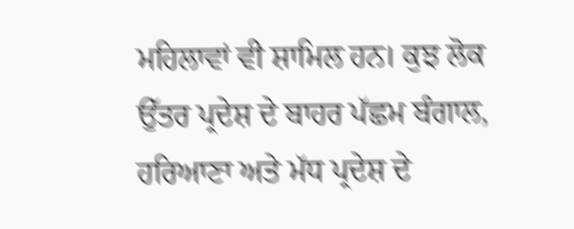ਮਹਿਲਾਵਾਂ ਵੀ ਸ਼ਾਮਿਲ ਹਨ। ਕੁਝ ਲੋਕ ਉੱਤਰ ਪ੍ਰਦੇਸ਼ ਦੇ ਬਾਹਰ ਪੱਛਮ ਬੰਗਾਲ, ਹਰਿਆਣਾ ਅਤੇ ਮੱਧ ਪ੍ਰਦੇਸ਼ ਦੇ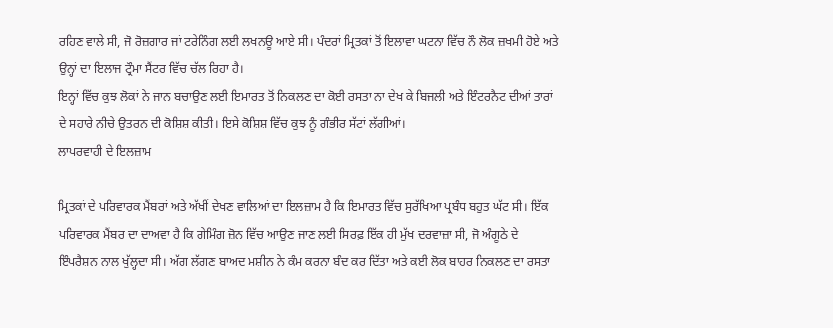ਰਹਿਣ ਵਾਲੇ ਸੀ, ਜੋ ਰੋਜ਼ਗਾਰ ਜਾਂ ਟਰੇਨਿੰਗ ਲਈ ਲਖਨਊ ਆਏ ਸੀ। ਪੰਦਰਾਂ ਮ੍ਰਿਤਕਾਂ ਤੋਂ ਇਲਾਵਾ ਘਟਨਾ ਵਿੱਚ ਨੌ ਲੋਕ ਜ਼ਖਮੀ ਹੋਏ ਅਤੇ ਉਨ੍ਹਾਂ ਦਾ ਇਲਾਜ ਟ੍ਰੌਮਾ ਸੈਂਟਰ ਵਿੱਚ ਚੱਲ ਰਿਹਾ ਹੈ।
ਇਨ੍ਹਾਂ ਵਿੱਚ ਕੁਝ ਲੋਕਾਂ ਨੇ ਜਾਨ ਬਚਾਉਣ ਲਈ ਇਮਾਰਤ ਤੋਂ ਨਿਕਲਣ ਦਾ ਕੋਈ ਰਸਤਾ ਨਾ ਦੇਖ ਕੇ ਬਿਜਲੀ ਅਤੇ ਇੰਟਰਨੈਟ ਦੀਆਂ ਤਾਰਾਂ ਦੇ ਸਹਾਰੇ ਨੀਚੇ ਉਤਰਨ ਦੀ ਕੋਸ਼ਿਸ਼ ਕੀਤੀ। ਇਸੇ ਕੋਸ਼ਿਸ਼ ਵਿੱਚ ਕੁਝ ਨੂੰ ਗੰਭੀਰ ਸੱਟਾਂ ਲੱਗੀਆਂ।
ਲਾਪਰਵਾਹੀ ਦੇ ਇਲਜ਼ਾਮ

ਮ੍ਰਿਤਕਾਂ ਦੇ ਪਰਿਵਾਰਕ ਮੈਂਬਰਾਂ ਅਤੇ ਅੱਖੀਂ ਦੇਖਣ ਵਾਲਿਆਂ ਦਾ ਇਲਜ਼ਾਮ ਹੈ ਕਿ ਇਮਾਰਤ ਵਿੱਚ ਸੁਰੱਖਿਆ ਪ੍ਰਬੰਧ ਬਹੁਤ ਘੱਟ ਸੀ। ਇੱਕ ਪਰਿਵਾਰਕ ਮੈਂਬਰ ਦਾ ਦਾਅਵਾ ਹੈ ਕਿ ਗੇਮਿੰਗ ਜ਼ੋਨ ਵਿੱਚ ਆਉਣ ਜਾਣ ਲਈ ਸਿਰਫ਼ ਇੱਕ ਹੀ ਮੁੱਖ ਦਰਵਾਜ਼ਾ ਸੀ, ਜੋ ਅੰਗੂਠੇ ਦੇ ਇੰਪਰੈਸ਼ਨ ਨਾਲ ਖੁੱਲ੍ਹਦਾ ਸੀ। ਅੱਗ ਲੱਗਣ ਬਾਅਦ ਮਸ਼ੀਨ ਨੇ ਕੰਮ ਕਰਨਾ ਬੰਦ ਕਰ ਦਿੱਤਾ ਅਤੇ ਕਈ ਲੋਕ ਬਾਹਰ ਨਿਕਲਣ ਦਾ ਰਸਤਾ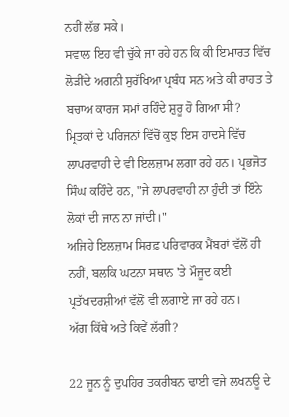ਨਹੀਂ ਲੱਭ ਸਕੇ।
ਸਵਾਲ ਇਹ ਵੀ ਚੁੱਕੇ ਜਾ ਰਹੇ ਹਨ ਕਿ ਕੀ ਇਮਾਰਤ ਵਿੱਚ ਲੋੜੀਂਦੇ ਅਗਨੀ ਸੁਰੱਖਿਆ ਪ੍ਰਬੰਧ ਸਨ ਅਤੇ ਕੀ ਰਾਹਤ ਤੇ ਬਚਾਅ ਕਾਰਜ ਸਮਾਂ ਰਹਿੰਦੇ ਸ਼ੁਰੂ ਹੋ ਗਿਆ ਸੀ?
ਮ੍ਰਿਤਕਾਂ ਦੇ ਪਰਿਜਨਾਂ ਵਿੱਚੋਂ ਕੁਝ ਇਸ ਹਾਦਸੇ ਵਿੱਚ ਲਾਪਰਵਾਹੀ ਦੇ ਵੀ ਇਲਜ਼ਾਮ ਲਗਾ ਰਹੇ ਹਨ। ਪ੍ਰਭਜੋਤ ਸਿੰਘ ਕਹਿੰਦੇ ਹਨ, "ਜੇ ਲਾਪਰਵਾਹੀ ਨਾ ਹੁੰਦੀ ਤਾਂ ਇੰਨੇ ਲੋਕਾਂ ਦੀ ਜਾਨ ਨਾ ਜਾਂਦੀ।"
ਅਜਿਹੇ ਇਲਜ਼ਾਮ ਸਿਰਫ਼ ਪਰਿਵਾਰਕ ਮੈਂਬਰਾਂ ਵੱਲੋਂ ਹੀ ਨਹੀਂ, ਬਲਕਿ ਘਟਨਾ ਸਥਾਨ 'ਤੇ ਮੌਜੂਦ ਕਈ ਪ੍ਰਤੱਖਦਰਸ਼ੀਆਂ ਵੱਲੋਂ ਵੀ ਲਗਾਏ ਜਾ ਰਹੇ ਹਨ।
ਅੱਗ ਕਿੱਥੇ ਅਤੇ ਕਿਵੇਂ ਲੱਗੀ?

22 ਜੂਨ ਨੂੰ ਦੁਪਹਿਰ ਤਕਰੀਬਨ ਢਾਈ ਵਜੇ ਲਖਨਊ ਦੇ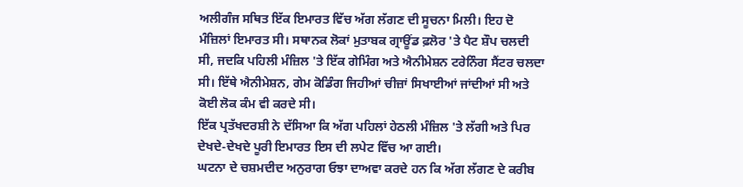ਅਲੀਗੰਜ ਸਥਿਤ ਇੱਕ ਇਮਾਰਤ ਵਿੱਚ ਅੱਗ ਲੱਗਣ ਦੀ ਸੂਚਨਾ ਮਿਲੀ। ਇਹ ਦੋ ਮੰਜ਼ਿਲਾਂ ਇਮਾਰਤ ਸੀ। ਸਥਾਨਕ ਲੋਕਾਂ ਮੁਤਾਬਕ ਗ੍ਰਾਊਂਡ ਫ਼ਲੋਰ 'ਤੇ ਪੈਟ ਸ਼ੌਪ ਚਲਦੀ ਸੀ, ਜਦਕਿ ਪਹਿਲੀ ਮੰਜ਼ਿਲ 'ਤੇ ਇੱਕ ਗੇਮਿੰਗ ਅਤੇ ਐਨੀਮੇਸ਼ਨ ਟਰੇਨਿੰਗ ਸੈਂਟਰ ਚਲਦਾ ਸੀ। ਇੱਥੇ ਐਨੀਮੇਸ਼ਨ, ਗੇਮ ਕੋਡਿੰਗ ਜਿਹੀਆਂ ਚੀਜ਼ਾਂ ਸਿਖਾਈਆਂ ਜਾਂਦੀਆਂ ਸੀ ਅਤੇ ਕੋਈ ਲੋਕ ਕੰਮ ਵੀ ਕਰਦੇ ਸੀ।
ਇੱਕ ਪ੍ਰਤੱਖਦਰਸ਼ੀ ਨੇ ਦੱਸਿਆ ਕਿ ਅੱਗ ਪਹਿਲਾਂ ਹੇਠਲੀ ਮੰਜ਼ਿਲ 'ਤੇ ਲੱਗੀ ਅਤੇ ਪਿਰ ਦੇਖਦੇ-ਦੇਖਦੇ ਪੂਰੀ ਇਮਾਰਤ ਇਸ ਦੀ ਲਪੇਟ ਵਿੱਚ ਆ ਗਈ।
ਘਟਨਾ ਦੇ ਚਸ਼ਮਦੀਦ ਅਨੁਰਾਗ ਓਝਾ ਦਾਅਵਾ ਕਰਦੇ ਹਨ ਕਿ ਅੱਗ ਲੱਗਣ ਦੇ ਕਰੀਬ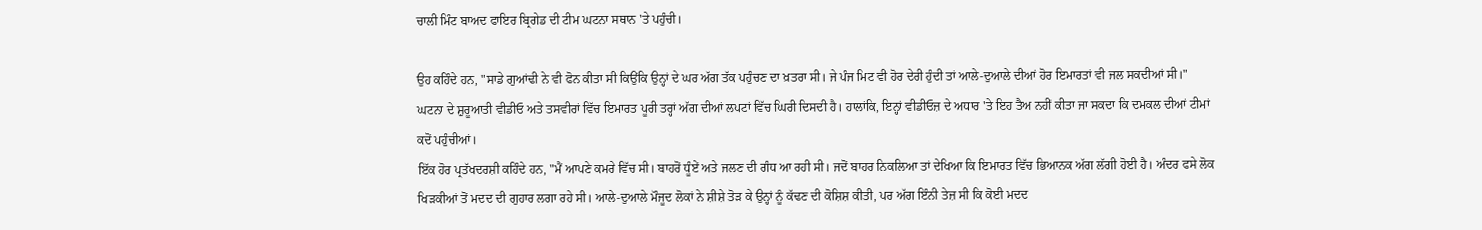ਚਾਲੀ ਮਿੰਟ ਬਾਅਦ ਫਾਇਰ ਬ੍ਰਿਗੇਡ ਦੀ ਟੀਮ ਘਟਨਾ ਸਥਾਨ 'ਤੇ ਪਹੁੰਚੀ।

ਉਹ ਕਹਿੰਦੇ ਹਨ, "ਸਾਡੇ ਗੁਆਂਢੀ ਨੇ ਵੀ ਫੋਨ ਕੀਤਾ ਸੀ ਕਿਉਂਕਿ ਉਨ੍ਹਾਂ ਦੇ ਘਰ ਅੱਗ ਤੱਕ ਪਹੁੰਚਣ ਦਾ ਖ਼ਤਰਾ ਸੀ। ਜੇ ਪੰਜ ਮਿਟ ਵੀ ਹੋਰ ਦੇਰੀ ਹੁੰਦੀ ਤਾਂ ਆਲੇ-ਦੁਆਲੇ ਦੀਆਂ ਹੋਰ ਇਮਾਰਤਾਂ ਵੀ ਜਲ ਸਕਦੀਆਂ ਸੀ।"
ਘਟਨਾ ਦੇ ਸ਼ੁਰੂਆਤੀ ਵੀਡੀਓ ਅਤੇ ਤਸਵੀਰਾਂ ਵਿੱਚ ਇਮਾਰਤ ਪੂਰੀ ਤਰ੍ਹਾਂ ਅੱਗ ਦੀਆਂ ਲਪਟਾਂ ਵਿੱਚ ਘਿਰੀ ਦਿਸਦੀ ਹੈ। ਹਾਲਾਂਕਿ, ਇਨ੍ਹਾਂ ਵੀਡੀਓਜ਼ ਦੇ ਅਧਾਰ 'ਤੇ ਇਹ ਤੈਅ ਨਹੀਂ ਕੀਤਾ ਜਾ ਸਕਦਾ ਕਿ ਦਮਕਲ ਦੀਆਂ ਟੀਮਾਂ ਕਦੋਂ ਪਹੁੰਚੀਆਂ।
ਇੱਕ ਹੋਰ ਪ੍ਰਤੱਖਦਰਸ਼ੀ ਕਹਿੰਦੇ ਹਨ, "ਮੈਂ ਆਪਣੇ ਕਮਰੇ ਵਿੱਚ ਸੀ। ਬਾਹਰੋਂ ਧੂੰਏਂ ਅਤੇ ਜਲਣ ਦੀ ਗੰਧ ਆ ਰਹੀ ਸੀ। ਜਦੋਂ ਬਾਹਰ ਨਿਕਲਿਆ ਤਾਂ ਦੇਖਿਆ ਕਿ ਇਮਾਰਤ ਵਿੱਚ ਭਿਆਨਕ ਅੱਗ ਲੱਗੀ ਹੋਈ ਹੈ। ਅੰਦਰ ਫਸੇ ਲੋਕ ਖਿੜਕੀਆਂ ਤੋਂ ਮਦਦ ਦੀ ਗੁਹਾਰ ਲਗਾ ਰਹੇ ਸੀ। ਆਲੇ-ਦੁਆਲੇ ਮੌਜੂਦ ਲੋਕਾਂ ਨੇ ਸ਼ੀਸ਼ੇ ਤੋੜ ਕੇ ਉਨ੍ਹਾਂ ਨੂੰ ਕੱਢਣ ਦੀ ਕੋਸ਼ਿਸ਼ ਕੀਤੀ, ਪਰ ਅੱਗ ਇੰਨੀ ਤੇਜ਼ ਸੀ ਕਿ ਕੋਈ ਮਦਦ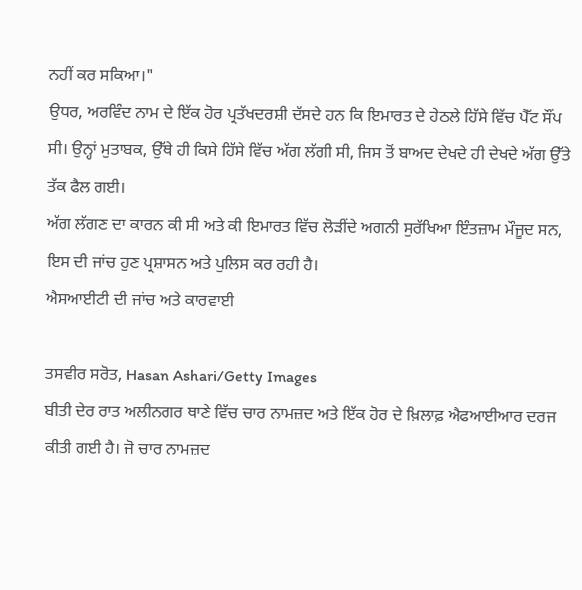ਨਹੀਂ ਕਰ ਸਕਿਆ।"
ਉਧਰ, ਅਰਵਿੰਦ ਨਾਮ ਦੇ ਇੱਕ ਹੋਰ ਪ੍ਰਤੱਖਦਰਸ਼ੀ ਦੱਸਦੇ ਹਨ ਕਿ ਇਮਾਰਤ ਦੇ ਹੇਠਲੇ ਹਿੱਸੇ ਵਿੱਚ ਪੈੱਟ ਸੌਂਪ ਸੀ। ਉਨ੍ਹਾਂ ਮੁਤਾਬਕ, ਉੱਥੇ ਹੀ ਕਿਸੇ ਹਿੱਸੇ ਵਿੱਚ ਅੱਗ ਲੱਗੀ ਸੀ, ਜਿਸ ਤੋਂ ਬਾਅਦ ਦੇਖਦੇ ਹੀ ਦੇਖਦੇ ਅੱਗ ਉੱਤੇ ਤੱਕ ਫੈਲ ਗਈ।
ਅੱਗ ਲੱਗਣ ਦਾ ਕਾਰਨ ਕੀ ਸੀ ਅਤੇ ਕੀ ਇਮਾਰਤ ਵਿੱਚ ਲੋੜੀਂਦੇ ਅਗਨੀ ਸੁਰੱਖਿਆ ਇੰਤਜ਼ਾਮ ਮੌਜੂਦ ਸਨ, ਇਸ ਦੀ ਜਾਂਚ ਹੁਣ ਪ੍ਰਸ਼ਾਸਨ ਅਤੇ ਪੁਲਿਸ ਕਰ ਰਹੀ ਹੈ।
ਐਸਆਈਟੀ ਦੀ ਜਾਂਚ ਅਤੇ ਕਾਰਵਾਈ

ਤਸਵੀਰ ਸਰੋਤ, Hasan Ashari/Getty Images
ਬੀਤੀ ਦੇਰ ਰਾਤ ਅਲੀਨਗਰ ਥਾਣੇ ਵਿੱਚ ਚਾਰ ਨਾਮਜ਼ਦ ਅਤੇ ਇੱਕ ਹੋਰ ਦੇ ਖ਼ਿਲਾਫ਼ ਐਫਆਈਆਰ ਦਰਜ ਕੀਤੀ ਗਈ ਹੈ। ਜੋ ਚਾਰ ਨਾਮਜ਼ਦ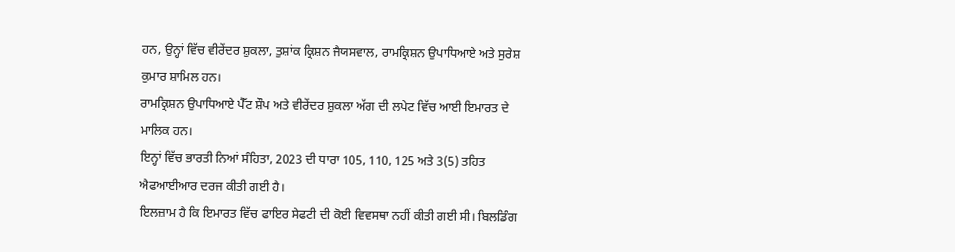ਹਨ, ਉਨ੍ਹਾਂ ਵਿੱਚ ਵੀਰੇਂਦਰ ਸ਼ੁਕਲਾ, ਤੁਸ਼ਾਂਕ ਕ੍ਰਿਸ਼ਨ ਜੈਯਸਵਾਲ, ਰਾਮਕ੍ਰਿਸ਼ਨ ਉਪਾਧਿਆਏ ਅਤੇ ਸੁਰੇਸ਼ ਕੁਮਾਰ ਸ਼ਾਮਿਲ ਹਨ।
ਰਾਮਕ੍ਰਿਸ਼ਨ ਉਪਾਧਿਆਏ ਪੈੱਟ ਸ਼ੌਪ ਅਤੇ ਵੀਰੇਂਦਰ ਸ਼ੁਕਲਾ ਅੱਗ ਦੀ ਲਪੇਟ ਵਿੱਚ ਆਈ ਇਮਾਰਤ ਦੇ ਮਾਲਿਕ ਹਨ।
ਇਨ੍ਹਾਂ ਵਿੱਚ ਭਾਰਤੀ ਨਿਆਂ ਸੰਹਿਤਾ, 2023 ਦੀ ਧਾਰਾ 105, 110, 125 ਅਤੇ 3(5) ਤਹਿਤ ਐਫਆਈਆਰ ਦਰਜ ਕੀਤੀ ਗਈ ਹੈ।
ਇਲਜ਼ਾਮ ਹੈ ਕਿ ਇਮਾਰਤ ਵਿੱਚ ਫਾਇਰ ਸੇਫਟੀ ਦੀ ਕੋਈ ਵਿਵਸਥਾ ਨਹੀਂ ਕੀਤੀ ਗਈ ਸੀ। ਬਿਲਡਿੰਗ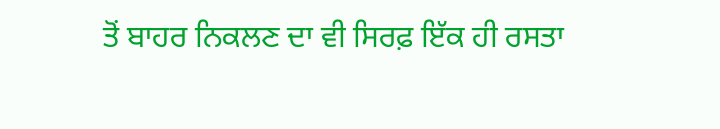ਤੋਂ ਬਾਹਰ ਨਿਕਲਣ ਦਾ ਵੀ ਸਿਰਫ਼ ਇੱਕ ਹੀ ਰਸਤਾ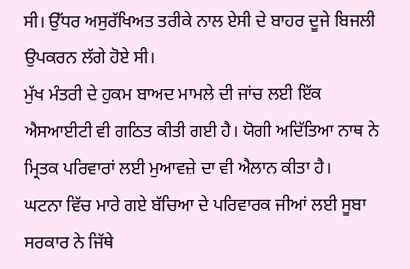ਸੀ। ਉੱਧਰ ਅਸੁਰੱਖਿਅਤ ਤਰੀਕੇ ਨਾਲ ਏਸੀ ਦੇ ਬਾਹਰ ਦੂਜੇ ਬਿਜਲੀ ਉਪਕਰਨ ਲੱਗੇ ਹੋਏ ਸੀ।
ਮੁੱਖ ਮੰਤਰੀ ਦੇ ਹੁਕਮ ਬਾਅਦ ਮਾਮਲੇ ਦੀ ਜਾਂਚ ਲਈ ਇੱਕ ਐਸਆਈਟੀ ਵੀ ਗਠਿਤ ਕੀਤੀ ਗਈ ਹੈ। ਯੋਗੀ ਅਦਿੱਤਿਆ ਨਾਥ ਨੇ ਮ੍ਰਿਤਕ ਪਰਿਵਾਰਾਂ ਲਈ ਮੁਆਵਜ਼ੇ ਦਾ ਵੀ ਐਲਾਨ ਕੀਤਾ ਹੈ।
ਘਟਨਾ ਵਿੱਚ ਮਾਰੇ ਗਏ ਬੱਚਿਆ ਦੇ ਪਰਿਵਾਰਕ ਜੀਆਂ ਲਈ ਸੂਬਾ ਸਰਕਾਰ ਨੇ ਜਿੱਥੇ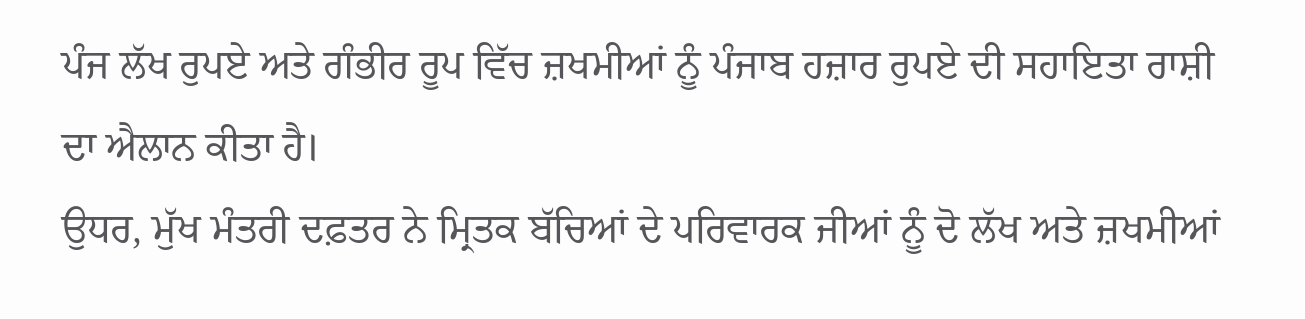ਪੰਜ ਲੱਖ ਰੁਪਏ ਅਤੇ ਗੰਭੀਰ ਰੂਪ ਵਿੱਚ ਜ਼ਖਮੀਆਂ ਨੂੰ ਪੰਜਾਬ ਹਜ਼ਾਰ ਰੁਪਏ ਦੀ ਸਹਾਇਤਾ ਰਾਸ਼ੀ ਦਾ ਐਲਾਨ ਕੀਤਾ ਹੈ।
ਉਧਰ, ਮੁੱਖ ਮੰਤਰੀ ਦਫ਼ਤਰ ਨੇ ਮ੍ਰਿਤਕ ਬੱਚਿਆਂ ਦੇ ਪਰਿਵਾਰਕ ਜੀਆਂ ਨੂੰ ਦੋ ਲੱਖ ਅਤੇ ਜ਼ਖਮੀਆਂ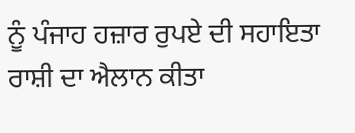ਨੂੰ ਪੰਜਾਹ ਹਜ਼ਾਰ ਰੁਪਏ ਦੀ ਸਹਾਇਤਾ ਰਾਸ਼ੀ ਦਾ ਐਲਾਨ ਕੀਤਾ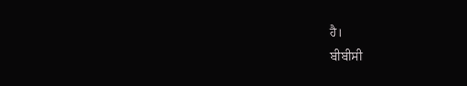ਹੈ।
ਬੀਬੀਸੀ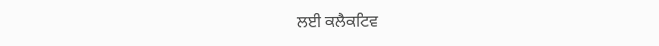ਲਈ ਕਲੈਕਟਿਵ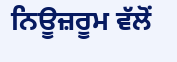ਨਿਊਜ਼ਰੂਮ ਵੱਲੋਂ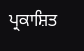ਪ੍ਰਕਾਸ਼ਿਤ